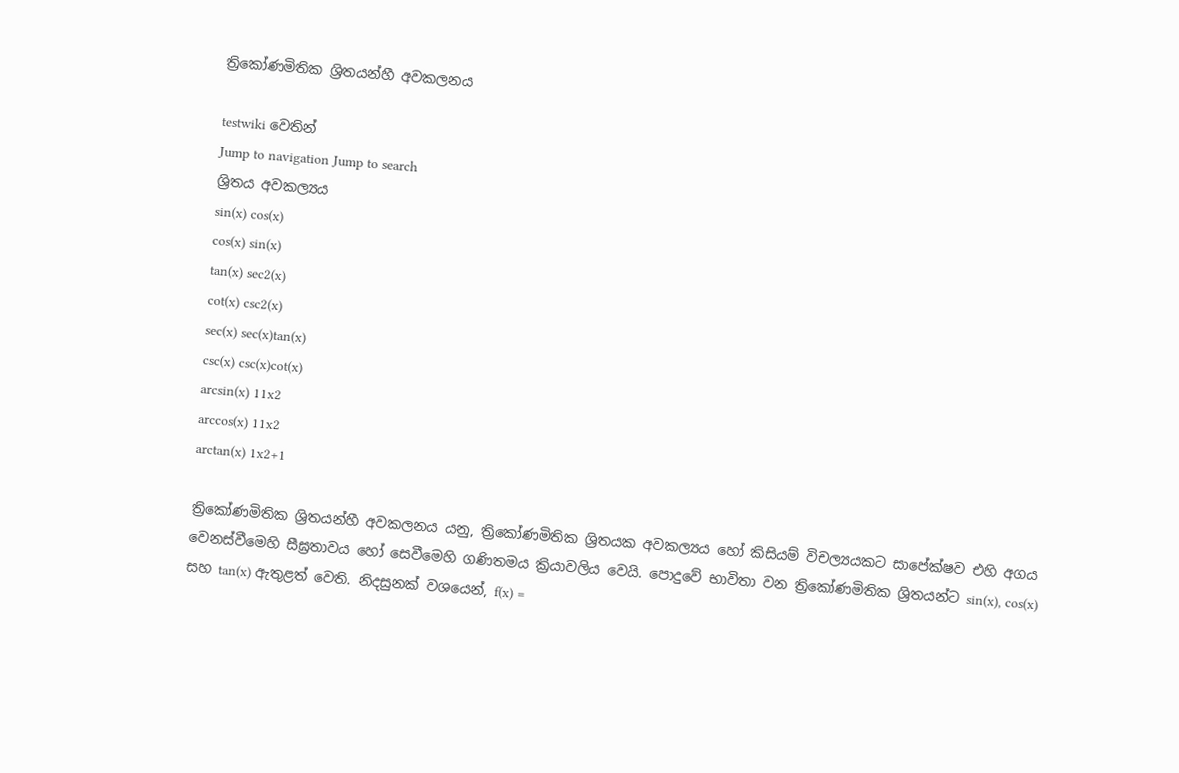ත්‍රිකෝණමිතික ශ්‍රිතයන්හී අවකලනය

testwiki වෙතින්
Jump to navigation Jump to search
ශ්‍රිතය අවකල්‍යය
sin(x) cos(x)
cos(x) sin(x)
tan(x) sec2(x)
cot(x) csc2(x)
sec(x) sec(x)tan(x)
csc(x) csc(x)cot(x)
arcsin(x) 11x2
arccos(x) 11x2
arctan(x) 1x2+1

ත්‍රිකෝණමිතික ශ්‍රිතයන්හී අවකලනය යනු, ත්‍රිකෝණමිතික ශ්‍රිතයක අවකල්‍යය හෝ කිසියම් විචල්‍යයකට සාපේක්ෂව එහි අගය වෙනස්වීමෙහි සීඝ්‍රතාවය හෝ සෙවීමෙහි ගණිතමය ක්‍රියාවලිය වෙයි. පොදුවේ භාවිතා වන ත්‍රිකෝණමිතික ශ්‍රිතයන්ට sin(x), cos(x) සහ tan(x) ඇතුළත් වෙති. නිදසුනක් වශයෙන්, f(x) =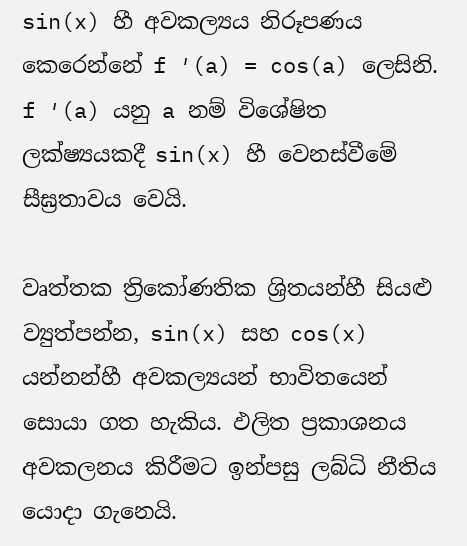sin(x) හී අවකල්‍යය නිරූපණය කෙරෙන්නේ f ′(a) = cos(a) ලෙසිනි. f ′(a) යනු a නම් විශේෂිත ලක්ෂ්‍යයකදී sin(x) හී වෙනස්වීමේ සීඝ්‍රතාවය වෙයි.

වෘත්තක ත්‍රිකෝණතික ශ්‍රිතයන්හී සියළු ව්‍යුත්පන්න, sin(x) සහ cos(x) යන්නන්හී අවකල්‍යයන් භාවිතයෙන් සොයා ගත හැකිය. ඵලිත ප්‍රකාශනය අවකලනය කිරීමට ඉන්පසු ලබ්ධි නීතිය යොදා ගැනෙයි.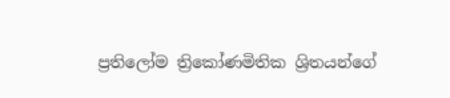ප්‍රතිලෝම ත්‍රිකෝණමිතික ශ්‍රිතයන්ගේ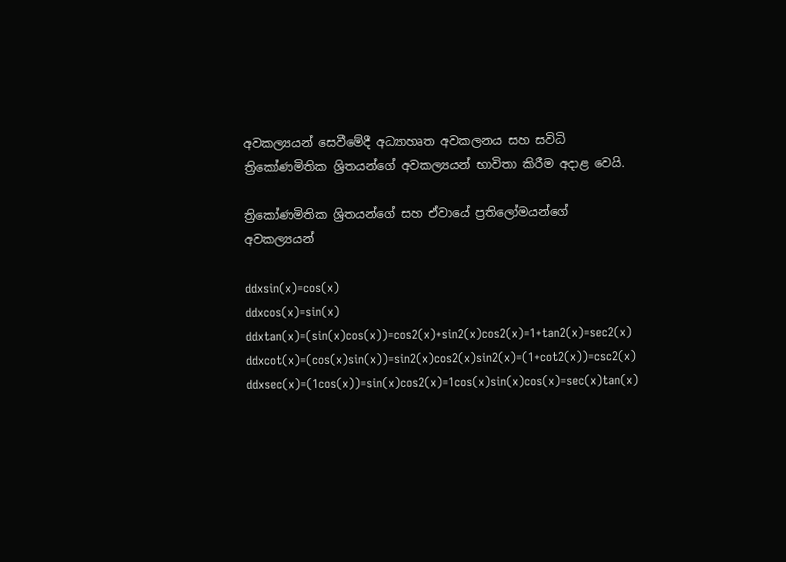අවකල්‍යයන් සෙවීමේදී අධ්‍යාහෘත අවකලනය සහ සවිධි ත්‍රිකෝණමිතික ශ්‍රිතයන්ගේ අවකල්‍යයන් භාවිතා කිරීම අදාළ වෙයි.

ත්‍රිකෝණමිතික ශ්‍රිතයන්ගේ සහ ඒවායේ ප්‍රතිලෝමයන්ගේ අවකල්‍යයන්

ddxsin(x)=cos(x)
ddxcos(x)=sin(x)
ddxtan(x)=(sin(x)cos(x))=cos2(x)+sin2(x)cos2(x)=1+tan2(x)=sec2(x)
ddxcot(x)=(cos(x)sin(x))=sin2(x)cos2(x)sin2(x)=(1+cot2(x))=csc2(x)
ddxsec(x)=(1cos(x))=sin(x)cos2(x)=1cos(x)sin(x)cos(x)=sec(x)tan(x)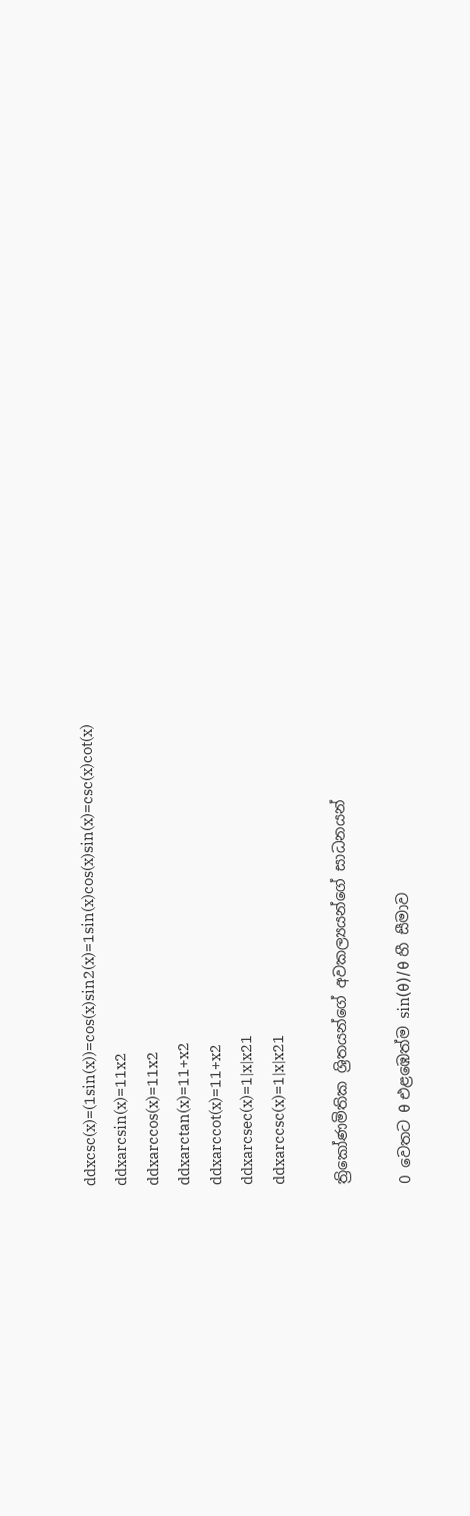ddxcsc(x)=(1sin(x))=cos(x)sin2(x)=1sin(x)cos(x)sin(x)=csc(x)cot(x)
ddxarcsin(x)=11x2
ddxarccos(x)=11x2
ddxarctan(x)=11+x2
ddxarccot(x)=11+x2
ddxarcsec(x)=1|x|x21
ddxarccsc(x)=1|x|x21

ත්‍රිකෝණමිතික ශ්‍රිතයන්ගේ අවකල්‍යයන්ගේ සාධනයන්

0 වෙතට θ එළඹෙත්ම sin(θ)/θ හී සීමාව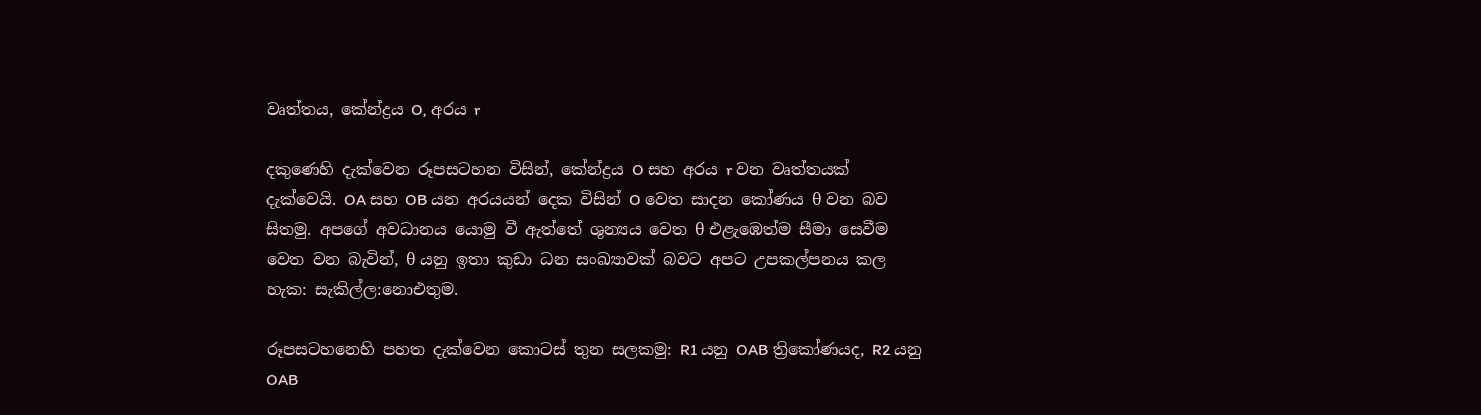වෘත්තය, කේන්ද්‍රය O, අරය r

දකුණෙහි දැක්වෙන රූපසටහන විසින්, කේන්ද්‍රය O සහ අරය r වන වෘත්තයක් දැක්වෙයි. OA සහ OB යන අරයයන් දෙක විසින් O වෙත සාදන කෝණය θ වන බව සිතමු. අපගේ අවධානය යොමු වී ඇත්තේ ශුන්‍යය වෙත θ එළැඹෙත්ම සීමා සෙවීම වෙත වන බැවින්, θ යනු ඉතා කුඩා ධන සංඛ්‍යාවක් බවට අපට උපකල්පනය කල හැක: සැකිල්ල:නොඑතුම.

රූපසටහනෙහි පහත දැක්වෙන කොටස් තුන සලකමු: R1 යනු OAB ත්‍රිකෝණයද, R2 යනු OAB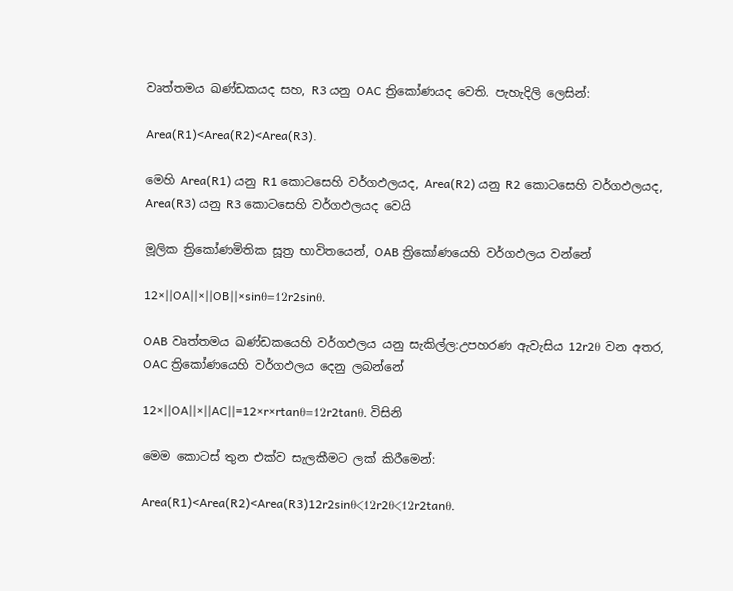වෘත්තමය ඛණ්ඩකයද සහ, R3 යනු OAC ත්‍රිකෝණයද වෙති. පැහැදිලි ලෙසින්:

Area(R1)<Area(R2)<Area(R3).

මෙහි Area(R1) යනු R1 කොටසෙහි වර්ගඵලයද, Area(R2) යනු R2 කොටසෙහි වර්ගඵලයද, Area(R3) යනු R3 කොටසෙහි වර්ගඵලයද වෙයි

මූලික ත්‍රිකෝණමිතික සූත්‍ර භාවිතයෙන්, OAB ත්‍රිකෝණයෙහි වර්ගඵලය වන්නේ

12×||OA||×||OB||×sinθ=12r2sinθ.

OAB වෘත්තමය ඛණ්ඩකයෙහි වර්ගඵලය යනු සැකිල්ල:උපහරණ ඇවැසිය 12r2θ වන අතර, OAC ත්‍රිකෝණයෙහි වර්ගඵලය දෙනු ලබන්නේ

12×||OA||×||AC||=12×r×rtanθ=12r2tanθ. විසිනි

මෙම කොටස් තුන එක්ව සැලකීමට ලක් කිරීමෙන්:

Area(R1)<Area(R2)<Area(R3)12r2sinθ<12r2θ<12r2tanθ.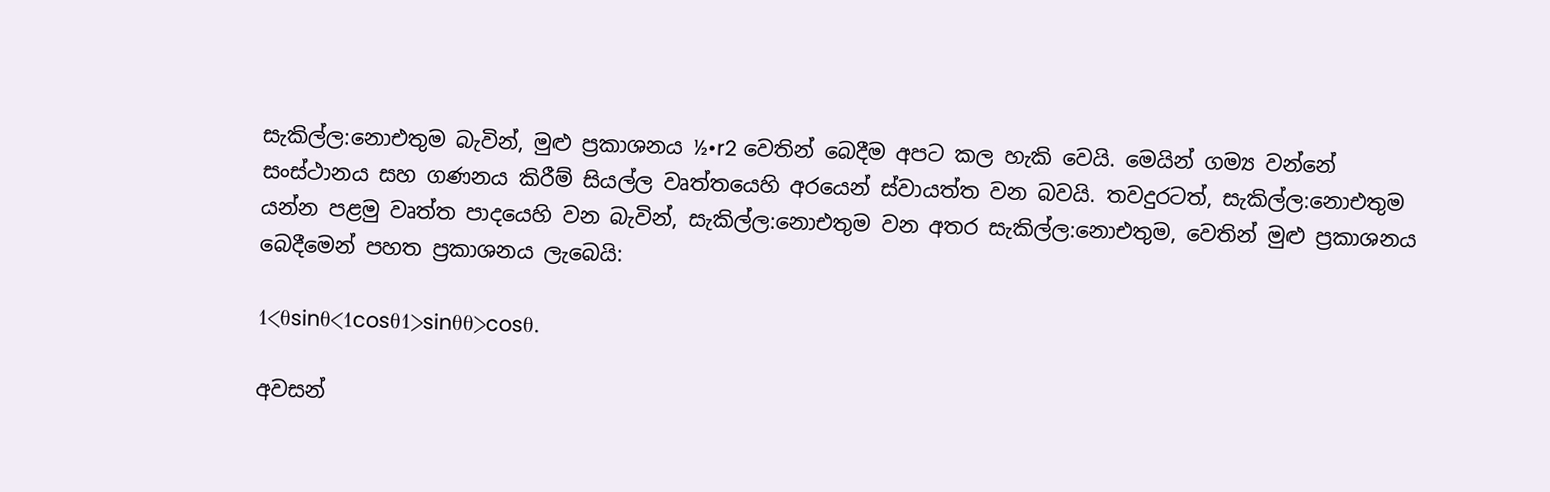සැකිල්ල:නොඑතුම බැවින්, මුළු ප්‍රකාශනය ½•r2 වෙතින් බෙදීම අපට කල හැකි වෙයි. මෙයින් ගම්‍ය වන්නේ සංස්ථානය සහ ගණනය කිරීම් සියල්ල වෘත්තයෙහි අරයෙන් ස්වායත්ත වන බවයි. තවදුරටත්, සැකිල්ල:නොඑතුම යන්න පළමු වෘත්ත පාදයෙහි වන බැවින්, සැකිල්ල:නොඑතුම වන අතර සැකිල්ල:නොඑතුම, වෙතින් මුළු ප්‍රකාශනය බෙදීමෙන් පහත ප්‍රකාශනය ලැබෙයි:

1<θsinθ<1cosθ1>sinθθ>cosθ.

අවසන්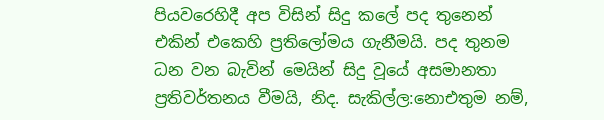පියවරෙහිදී අප විසින් සිදු කලේ පද තුනෙන් එකින් එකෙහි ප්‍රතිලෝමය ගැනීමයි. පද තුනම ධන වන බැවින් මෙයින් සිදු වූයේ අසමානතා ප්‍රතිවර්තනය වීමයි, නිද. සැකිල්ල:නොඑතුම නම්,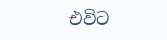එවිට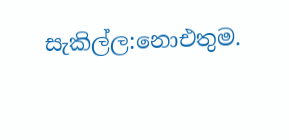සැකිල්ල:නොඑතුම.